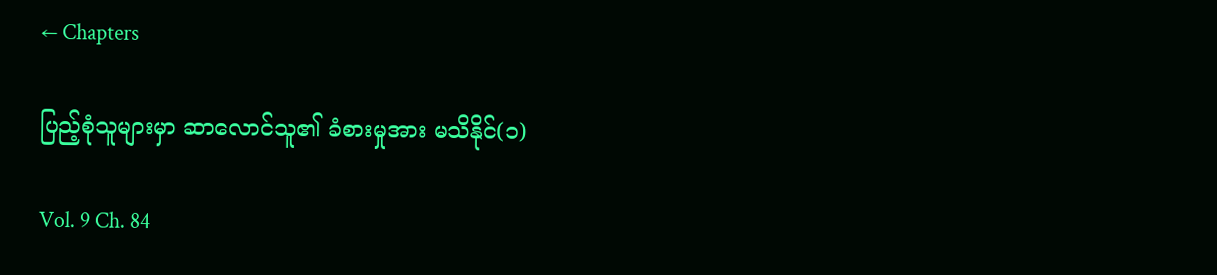← Chapters

ပြည့်စုံသူများမှာ ဆာလောင်သူ၏ ခံစားမှုအား မသိနိုင်(၁)

Vol. 9 Ch. 84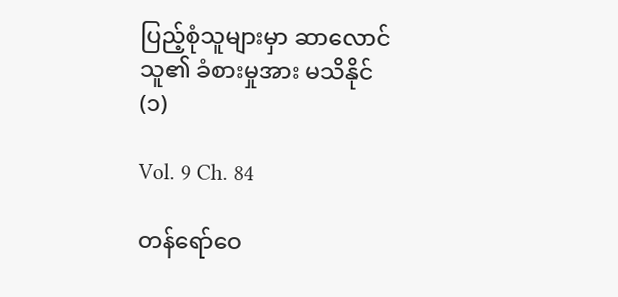ပြည့်စုံသူများမှာ ဆာလောင်သူ၏ ခံစားမှုအား မသိနိုင်(၁)

Vol. 9 Ch. 84

တန်ရော်ဝေ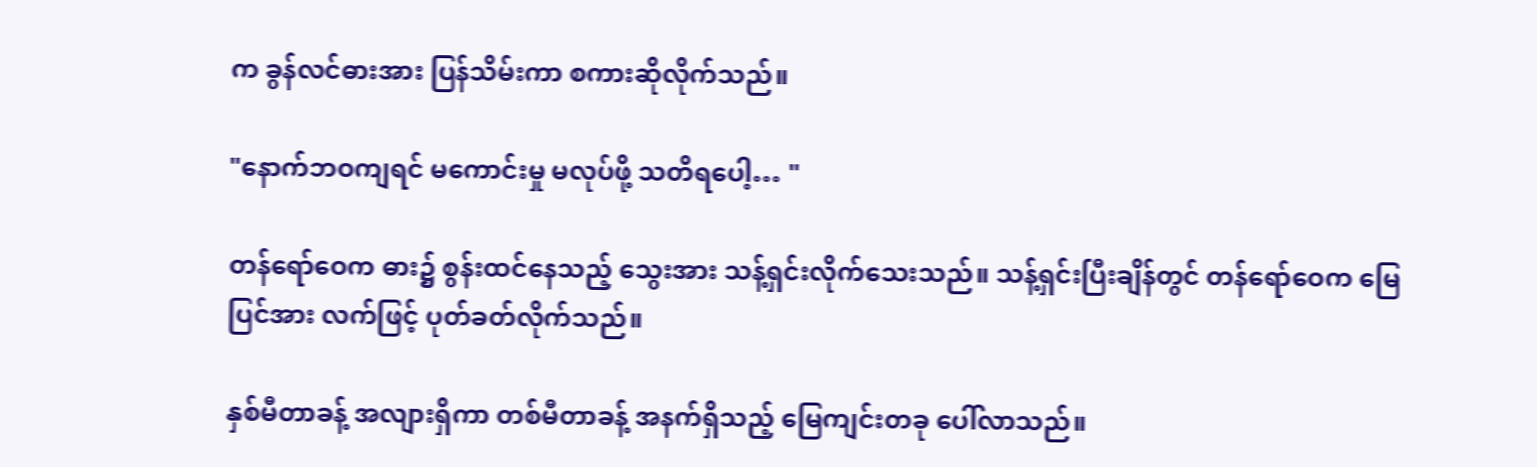က ခွန်လင်ဓားအား ပြန်သိမ်းကာ စကားဆိုလိုက်သည်။

"နောက်ဘဝကျရင် မကောင်းမှု မလုပ်ဖို့ သတိရပေါ့… "

တန်ရော်ဝေက ဓား၌ စွန်းထင်နေသည့် သွေးအား သန့်ရှင်းလိုက်သေးသည်။ သန့်ရှင်းပြီးချိန်တွင် တန်ရော်ဝေက မြေပြင်အား လက်ဖြင့် ပုတ်ခတ်လိုက်သည်။

နှစ်မီတာခန့် အလျားရှိကာ တစ်မီတာခန့် အနက်ရှိသည့် မြေကျင်းတခု ပေါ်လာသည်။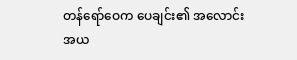တန်ရော်ဝေက ပေချင်း၏ အလောင်းအယ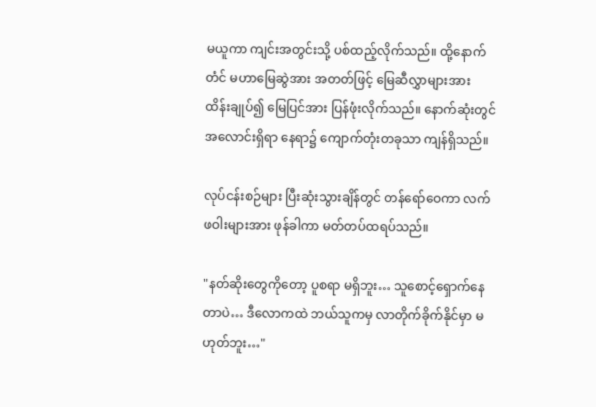မယူကာ ကျင်းအတွင်းသို့ ပစ်ထည့်လိုက်သည်။ ထို့နောက်တံင် မဟာမြေဆွဲအား အတတ်ဖြင့် မြေဆီလွှာများအား ထိန်းချုပ်၍ မြေပြင်အား ပြန်ဖုံးလိုက်သည်။ နောက်ဆုံးတွင် အလောင်းရှိရာ နေရာ၌ ကျောက်တုံးတခုသာ ကျန်ရှိသည်။

လုပ်ငန်းစဉ်များ ပြီးဆုံးသွားချိန်တွင် တန်ရော်ဝေကာ လက်ဖဝါးများအား ဖုန်ခါကာ မတ်တပ်ထရပ်သည်။

"နတ်ဆိုးတွေကိုတော့ ပူစရာ မရှိဘူး… သူစောင့်ရှောက်နေတာပဲ… ဒီလောကထဲ ဘယ်သူကမှ လာတိုက်ခိုက်နိုင်မှာ မဟုတ်ဘူး…"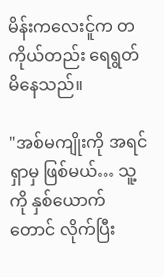မိန်းကလေးင်ူက တကိုယ်တည်း ရေရွတ်မိနေသည်။

"အစ်မကျိုးကို အရင်ရှာမှ ဖြစ်မယ်… သူ့ကို နှစ်ယောက်တောင် လိုက်ပြီး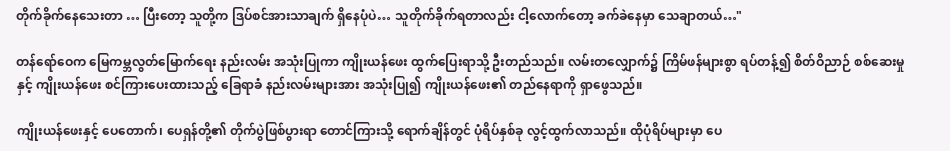တိုက်ခိုက်နေသေးတာ … ပြီးတော့ သူတို့က ဒြပ်စင်အားသာချက် ရှိနေပုံပဲ… သူတိုက်ခိုက်ရတာလည်း ငါ့‌လောက်တော့ ခက်ခဲနေမှာ သေချာတယ်…"

တန်ရော်ဝေက မြေကမ္ဘလွတ်မြောက်ရေး နည်းလမ်း အသုံးပြုကာ ကျိုးယန်ဖေး ထွက်ပြေးရာသို့ ဦးတည်သည်။ လမ်းတလျှောက်၌ ကြိမ်ဖန်များစွာ ရပ်တန့်၍ စိတ်ဝိညာဉ် စစ်ဆေးမှုနှင့် ကျိုးယန်ဖေး စင်ကြားပေးထားသည့် ခြေရာခံ နည်းလမ်းများအား အသုံးပြု၍ ကျိုးယန်ဖေး၏ တည်နေရာကို ရှာဖွေသည်။

ကျိုးယန်ဖေးနှင့် ပေတောက်၊ ပေရှန်တို့၏ တိုက်ပွဲဖြစ်ပွားရာ တောင်ကြားသို့ ရောက်ချိန်တွင် ပုံရိပ်နှစ်ခု လွင့်ထွက်လာသည်။ ထိုပုံရိပ်များမှာ ပေ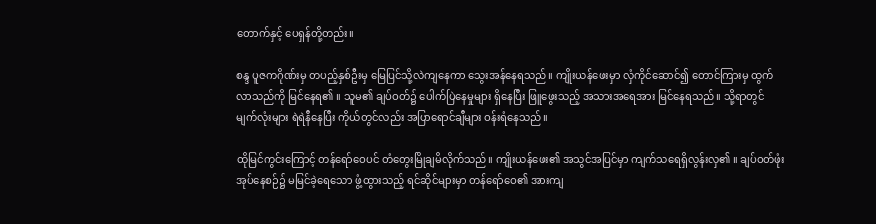တောက်နှင့် ပေရှန်တို့တည်း။

စန္ဒ ပူဇကဂိုဏ်းမှ တပည့်နှစ်ဦးမှ မြေပြင်သို့လဲကျနေကာ သွေးအန်နေရသည်။ ကျိုးယန်ဖေးမှာ လှံကိုင်ဆောင်၍ တောင်ကြားမှ ထွက်လာသည်ကို မြင်နေရ၏ ။ သူမ၏ ချပ်ဝတ်၌ ပေါက်ပြဲနေမှုများ ရှိနေပြီး ‌ဖြူဖွေးသည့် အသားအရေအား မြင်နေရသည်။ သို့‌ရာတွင် မျက်လုံးများ ရဲရဲနီနေပြီး ကိုယ်တွင်လည်း အပြာရောင်ချီများ ဝန်းရံနေသည်။

ထိုမြင်ကွင်းကြောင့် တန်ရော်ဝေပင် တံတွေးမြိုချမိလိုက်သည်။ ကျိုးယန်ဖေး၏ အသွင်အပြင်မှာ ကျက်သရေရှိလွန်းလှ၏ ။ ချပ်ဝတ်ဖုံးအုပ်နေစဉ်၌ မမြင်ခဲ့ရေသော ဖွံ့ထွားသည့် ရင်ဆိုင်များမှာ တန်ရော်ဝေ၏ အားကျ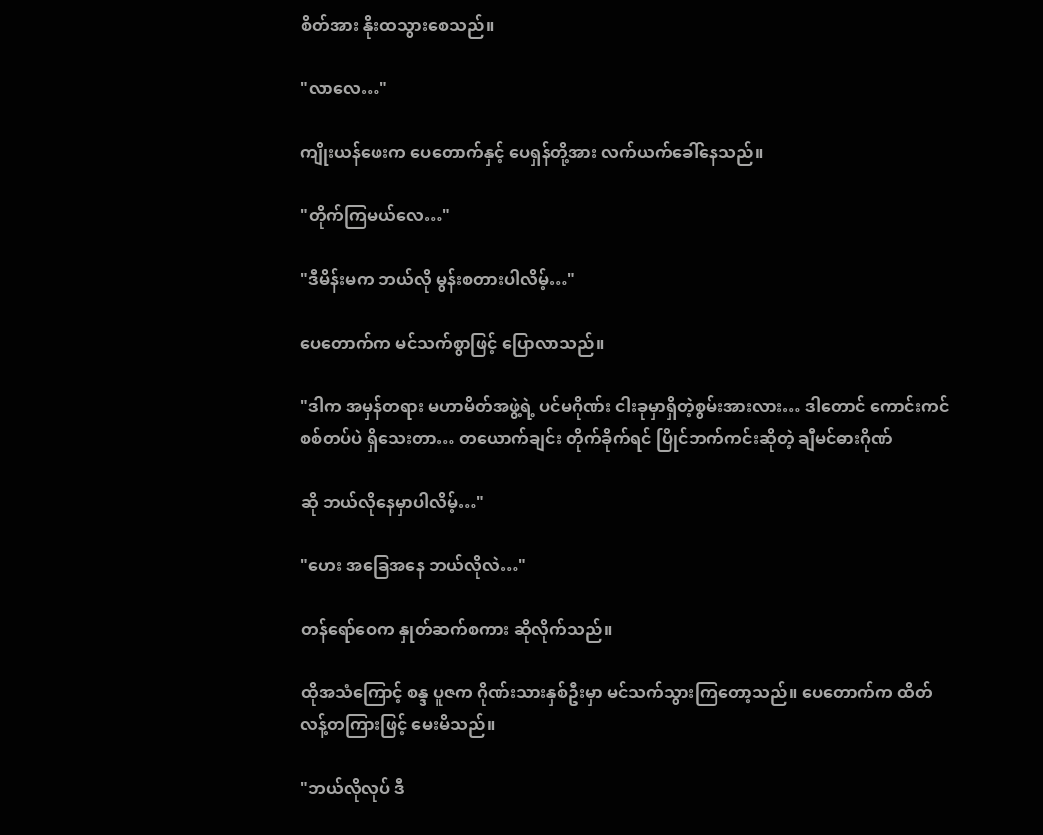စိတ်အား နိုးထသွားစေသည်။

"လာလေ…"

ကျိုးယန်ဖေးက ပေတောက်နှင့် ပေရှန်တို့အား လက်ယက်ခေါ်နေသည်။

"တိုက်ကြမယ်လေ…"

"ဒီမိန်းမက ဘယ်လို မွန်းစတားပါလိမ့်…"

ပေတောက်က မင်သက်စွာဖြင့် ပြောလာသည်။

"ဒါက အမှန်တရား မဟာမိတ်အဖွဲ့ရဲ့ ပင်မဂိုဏ်း ငါးခုမှာရှိတဲ့စွမ်းအားလား… ဒါတောင် ကောင်းကင်စစ်တပ်ပဲ ရှိသေးတာ… တယောက်ချင်း တိုက်ခိုက်ရင် ပြိုင်ဘက်ကင်းဆိုတဲ့ ချီမင်ဓားဂိုဏ်

ဆို ဘယ်လိုနေမှာပါလိမ့်…"

"ဟေး အခြေအနေ ဘယ်လိုလဲ…"

တန်ရော်ဝေက နှုတ်ဆက်စကား ဆိုလိုက်သည်။

ထိုအသံကြောင့် စန္ဒ ပူဇက ဂိုဏ်းသားနှစ်ဦးမှာ မင်သက်သွားကြတော့သည်။ ပေတောက်က ထိတ်လန့်တကြားဖြင့် မေးမိသည်။

"ဘယ်လိုလုပ် ဒီ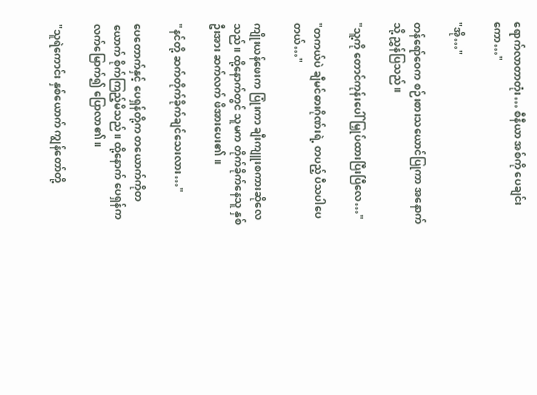ရောက်လာတာတုံး… စီနီယာ အစ်ကို ပေချင်းကော…"

"အို…"

တန်ရော်ဝေက စဉ်းစားသယောင်ပြုကာ အနောက်သို့ ညွှန်ပြသည်။

"သူ့ကို တောင်ကုန်းပေါ် မြှုပ်ထားပြီးပြီလေ…"

"တကယ်ပဲ ချီမင်ဓားဂိုဏ်းရဲ့ တပည့် ပီသပါပေတယ်…"

ကျိုးယန်ဖေးက ပြုံးကာ ချီးကျူးစကားဆိုလေသည်။ ထို့နောက်တွင် သူမက တိုက်ခိုက်နေသူ နှစ်ဦးအား ဆက်လက် ဖိအားပေး၏ ။

"နင်တို့ ဆက်တိုက်ခိုက်ချင်သေးလား…"

ပေတောက်နှင့် ပေရှန်တို့က တယောက်ကိုတယောက် စိုက်ကြည့်မိသည်။ ထို့နောက် ပေရှန်က လက်မြောက်၍ ပြောလာ၏ ။

"သူရဲကောင်း နှစ်ယောက် ကျွန်တော်တို့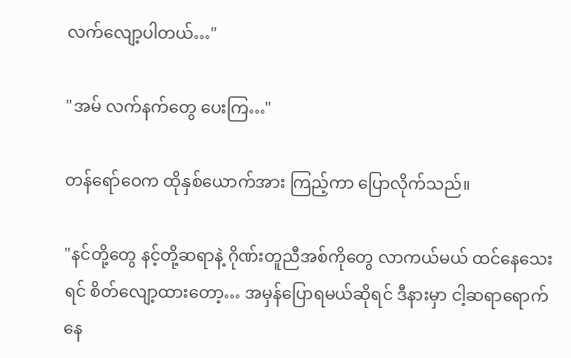လက်လျော့ပါတယ်…"

"အမ် လက်နက်တွေ ပေးကြ…"

တန်ရော်ဝေက ထိုနှစ်ယောက်အား ကြည့်ကာ ပြောလိုက်သည်။

"နင်တို့တွေ နင့်တို့ဆရာနဲ့ ဂိုဏ်းတူညီအစ်ကိုတွေ လာကယ်မယ် ထင်နေသေးရင် စိတ်လျော့ထားတော့… အမှန်ပြောရမယ်ဆိုရင် ဒီနားမှာ ငါ့ဆရာရောက်နေ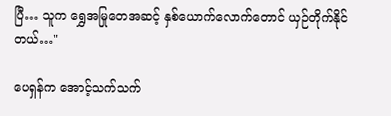ပြီ… သူက ရွှေအမြုတေအဆင့် နှစ်‌ယောက်လောက်တောင် ယှဉ်တိုက်နိုင်တယ်…"

ပေရှန်က အောင့်သက်သက်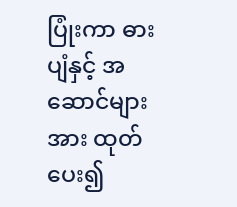ပြုံးကာ ဓားပျံနှင့် အဆောင်များအား ထုတ်ပေး၍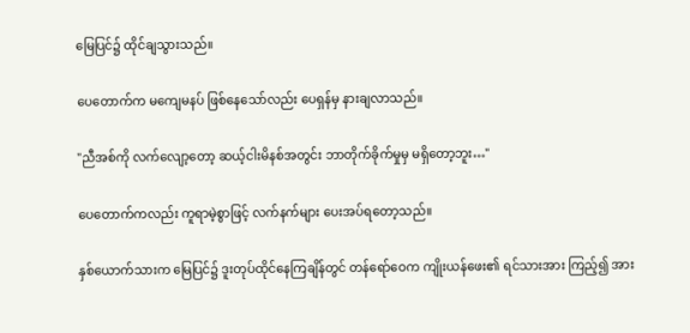မြေပြင်၌ ထိုင်ချသွားသည်။

ပေတောက်က မကျေမနပ် ဖြစ်နေသော်လည်း ပေရှန်မှ နားချလာသည်။

"ညီအစ်ကို လက်လျော့တော့ ဆယ့်ငါးမိနစ်အတွင်း ဘာတိုက်ခိုက်မှုမှ မရှိတော့ဘူး…"

ပေတောက်ကလည်း ကူရာမဲ့စွာဖြင့် လက်နက်များ ပေးအပ်ရတော့သည်။

နှစ်ယောက်သားက မြေပြင်၌ ဒူးတုပ်ထိုင်နေကြချိန်တွင် တန်ရော်ဝေက ကျိုးယန်ဖေး၏ ရင်သားအား ကြည့်၍ အား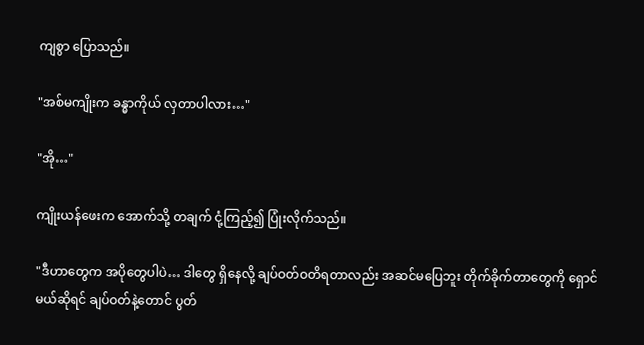ကျစွာ ပြောသည်။

"အစ်မကျိုးက ခန္ဓာကိုယ် လှတာပါလား…"

"အို…"

ကျိုးယန်ဖေးက အောက်သို့ တချက် ငုံ့ကြည့်၍ ပြုံးလိုက်သည်။

"ဒီဟာတွေက အပိုတွေပါပဲ… ဒါတွေ ရှိနေလို့ ချပ်ဝတ်ဝတိရတာလည်း အဆင်မပြေဘူး တိုက်ခိုက်တာတွေကို ရှောင်မယ်ဆိုရင် ချပ်ဝတ်နဲ့တောင် ပွတ်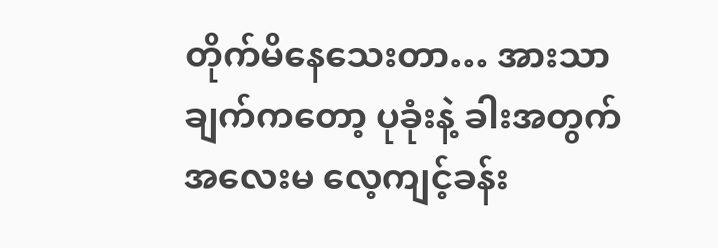တိုက်မိနေသေးတာ… အားသာချက်ကတော့ ပုခုံးနဲ့ ခါးအတွက် အလေးမ လေ့ကျင့်ခန်း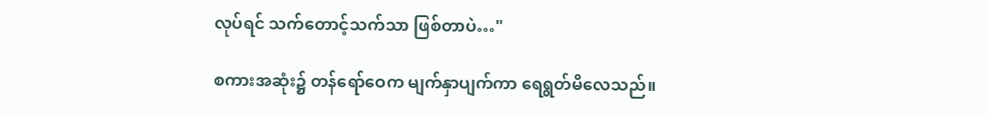လုပ်ရင် သက်တောင့်သက်သာ ဖြစ်တာပဲ…"

စကားအဆုံး၌ တန်ရော်ဝေက မျက်နှာပျက်ကာ ရေရွတ်မိလေသည်။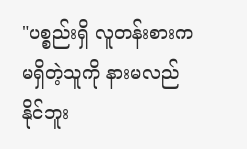"ပစ္စည်းရှိ လူတန်းစားက မရှိတဲ့သူကို နားမလည်နိုင်ဘူး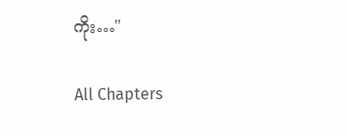ကိုး…"

All Chapters